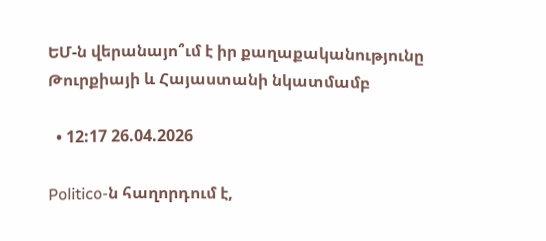ԵՄ-ն վերանայո՞ւմ է իր քաղաքականությունը Թուրքիայի և Հայաստանի նկատմամբ

  • 12:17 26.04.2026

Politico-ն հաղորդում է,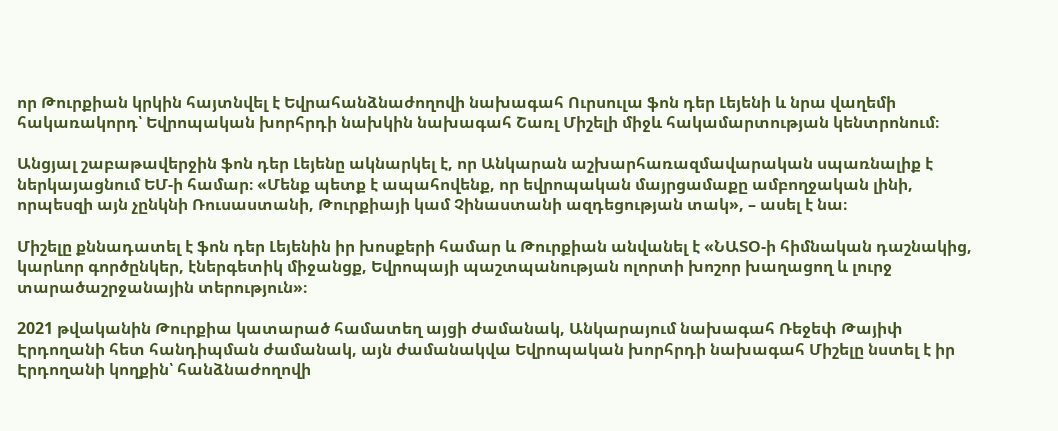որ Թուրքիան կրկին հայտնվել է Եվրահանձնաժողովի նախագահ Ուրսուլա ֆոն դեր Լեյենի և նրա վաղեմի հակառակորդ՝ Եվրոպական խորհրդի նախկին նախագահ Շառլ Միշելի միջև հակամարտության կենտրոնում։

Անցյալ շաբաթավերջին ֆոն դեր Լեյենը ակնարկել է, որ Անկարան աշխարհառազմավարական սպառնալիք է ներկայացնում ԵՄ-ի համար։ «Մենք պետք է ապահովենք, որ եվրոպական մայրցամաքը ամբողջական լինի, որպեսզի այն չընկնի Ռուսաստանի, Թուրքիայի կամ Չինաստանի ազդեցության տակ», – ասել է նա։

Միշելը քննադատել է ֆոն դեր Լեյենին իր խոսքերի համար և Թուրքիան անվանել է «ՆԱՏՕ-ի հիմնական դաշնակից, կարևոր գործընկեր, էներգետիկ միջանցք, Եվրոպայի պաշտպանության ոլորտի խոշոր խաղացող և լուրջ տարածաշրջանային տերություն»։

2021 թվականին Թուրքիա կատարած համատեղ այցի ժամանակ, Անկարայում նախագահ Ռեջեփ Թայիփ Էրդողանի հետ հանդիպման ժամանակ, այն ժամանակվա Եվրոպական խորհրդի նախագահ Միշելը նստել է իր Էրդողանի կողքին՝ հանձնաժողովի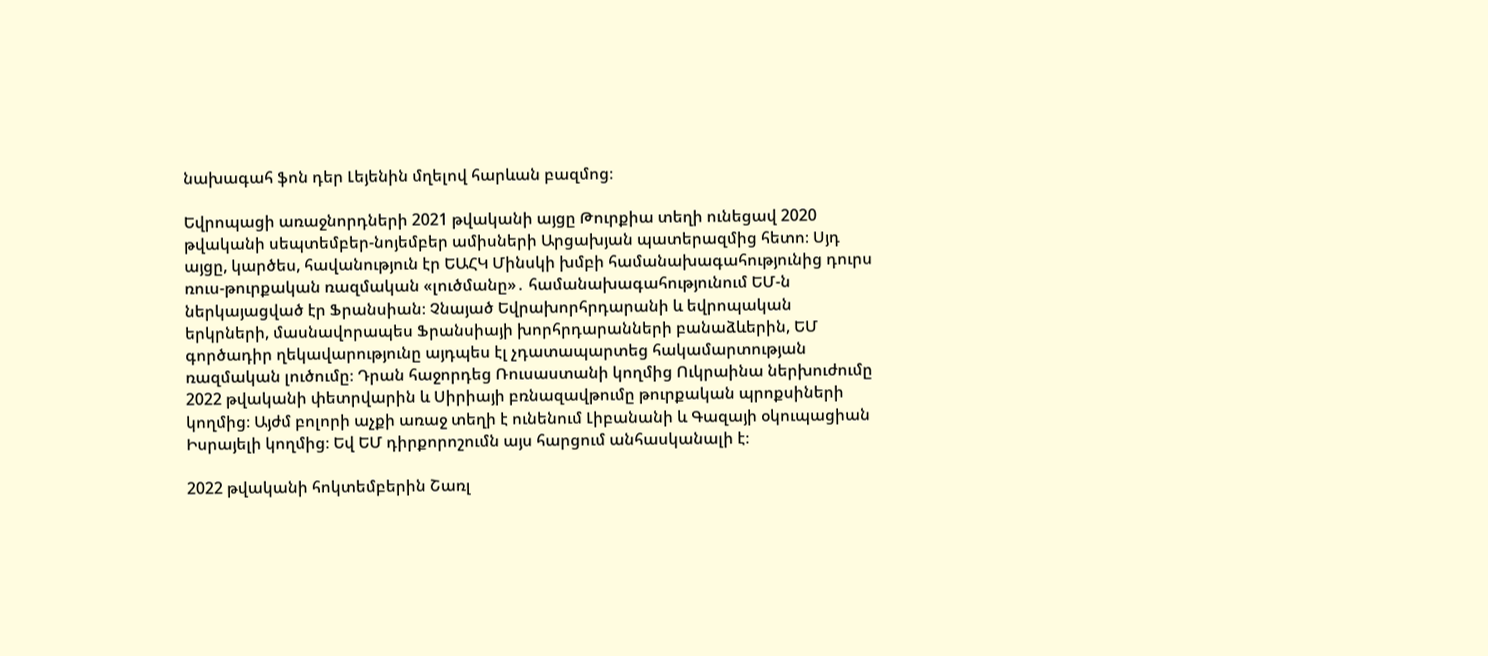նախագահ ֆոն դեր Լեյենին մղելով հարևան բազմոց։

Եվրոպացի առաջնորդների 2021 թվականի այցը Թուրքիա տեղի ունեցավ 2020 թվականի սեպտեմբեր-նոյեմբեր ամիսների Արցախյան պատերազմից հետո։ Սյդ այցը, կարծես, հավանություն էր ԵԱՀԿ Մինսկի խմբի համանախագահությունից դուրս ռուս-թուրքական ռազմական «լուծմանը»․ համանախագահությունում ԵՄ-ն ներկայացված էր Ֆրանսիան։ Չնայած Եվրախորհրդարանի և եվրոպական երկրների, մասնավորապես Ֆրանսիայի խորհրդարանների բանաձևերին, ԵՄ գործադիր ղեկավարությունը այդպես էլ չդատապարտեց հակամարտության ռազմական լուծումը։ Դրան հաջորդեց Ռուսաստանի կողմից Ուկրաինա ներխուժումը 2022 թվականի փետրվարին և Սիրիայի բռնազավթումը թուրքական պրոքսիների կողմից։ Այժմ բոլորի աչքի առաջ տեղի է ունենում Լիբանանի և Գազայի օկուպացիան Իսրայելի կողմից։ Եվ ԵՄ դիրքորոշումն այս հարցում անհասկանալի է։

2022 թվականի հոկտեմբերին Շառլ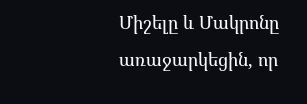Միշելը և Մակրոնը առաջարկեցին, որ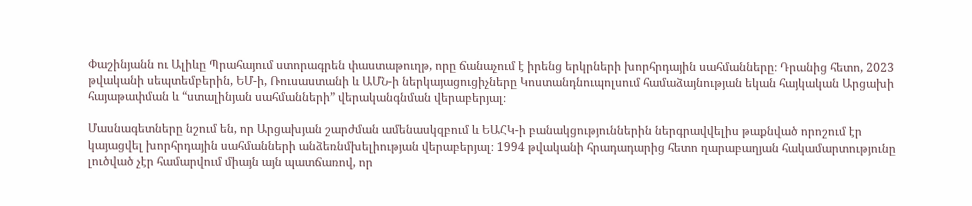Փաշինյանն ու Ալիևը Պրահայում ստորագրեն փաստաթուղթ, որը ճանաչում է իրենց երկրների խորհրդային սահմանները։ Դրանից հետո, 2023 թվականի սեպտեմբերին, ԵՄ-ի, Ռուսաստանի և ԱՄՆ-ի ներկայացուցիչները Կոստանդնուպոլսում համաձայնության եկան հայկական Արցախի հայաթափման և “ստալինյան սահմանների” վերականգնման վերաբերյալ։

Մասնագետները նշում են, որ Արցախյան շարժման ամենասկզբում և ԵԱՀԿ-ի բանակցություններին ներգրավվելիս թաքնված որոշում էր կայացվել խորհրդային սահմանների անձեռնմխելիության վերաբերյալ։ 1994 թվականի հրադադարից հետո ղարաբաղյան հակամարտությունը լուծված չէր համարվում միայն այն պատճառով, որ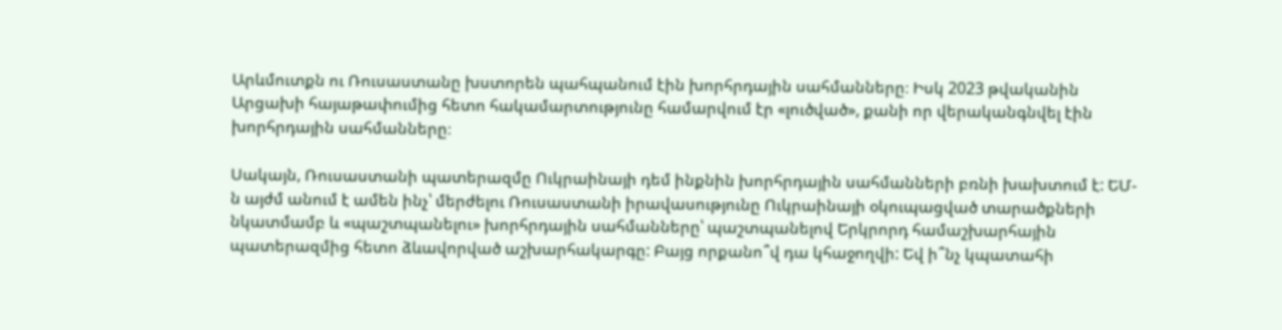Արևմուտքն ու Ռուսաստանը խստորեն պահպանում էին խորհրդային սահմանները։ Իսկ 2023 թվականին Արցախի հայաթափումից հետո հակամարտությունը համարվում էր «լուծված», քանի որ վերականգնվել էին խորհրդային սահմանները։

Սակայն, Ռուսաստանի պատերազմը Ուկրաինայի դեմ ինքնին խորհրդային սահմանների բռնի խախտում է: ԵՄ-ն այժմ անում է ամեն ինչ՝ մերժելու Ռուսաստանի իրավասությունը Ուկրաինայի օկուպացված տարածքների նկատմամբ և «պաշտպանելու» խորհրդային սահմանները՝ պաշտպանելով Երկրորդ համաշխարհային պատերազմից հետո ձևավորված աշխարհակարգը: Բայց որքանո՞վ դա կհաջողվի: Եվ ի՞նչ կպատահի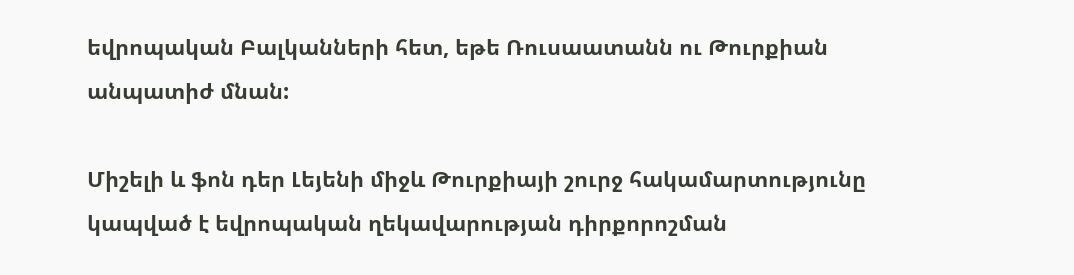եվրոպական Բալկանների հետ, եթե Ռուսաատանն ու Թուրքիան անպատիժ մնան:

Միշելի և ֆոն դեր Լեյենի միջև Թուրքիայի շուրջ հակամարտությունը կապված է եվրոպական ղեկավարության դիրքորոշման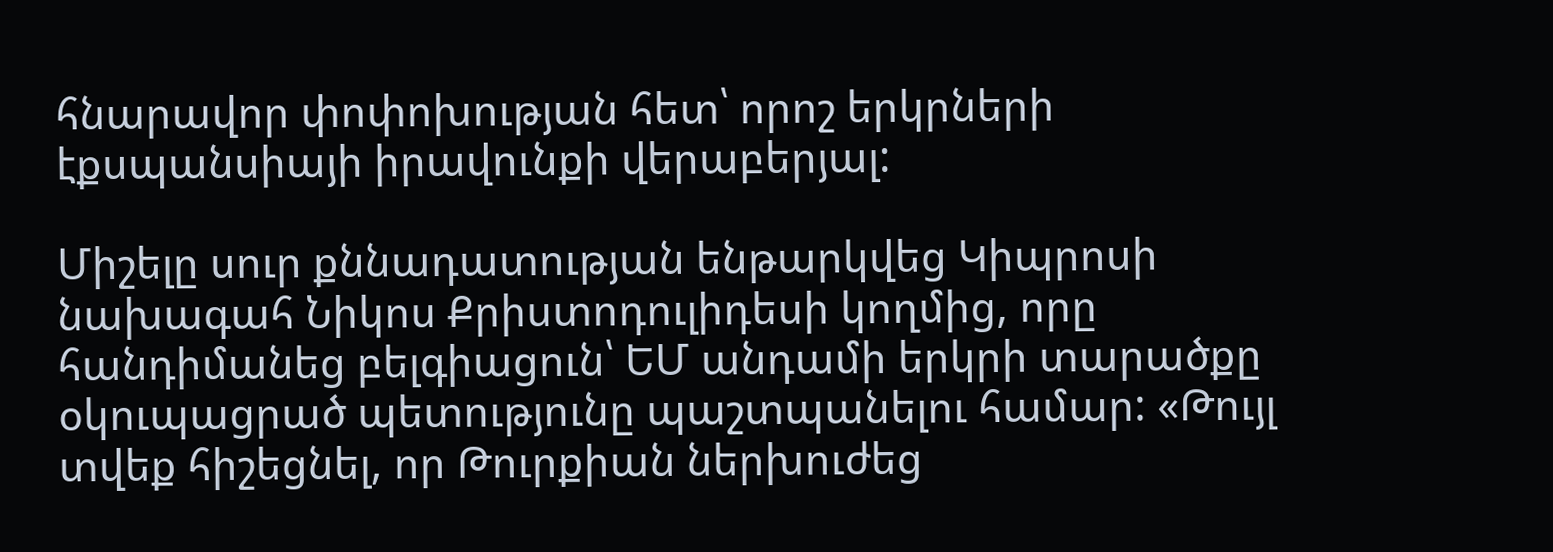հնարավոր փոփոխության հետ՝ որոշ երկրների էքսպանսիայի իրավունքի վերաբերյալ:

Միշելը սուր քննադատության ենթարկվեց Կիպրոսի նախագահ Նիկոս Քրիստոդուլիդեսի կողմից, որը հանդիմանեց բելգիացուն՝ ԵՄ անդամի երկրի տարածքը օկուպացրած պետությունը պաշտպանելու համար: «Թույլ տվեք հիշեցնել, որ Թուրքիան ներխուժեց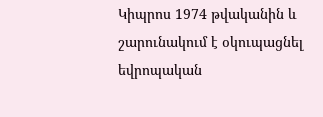Կիպրոս 1974 թվականին և շարունակում է օկուպացնել եվրոպական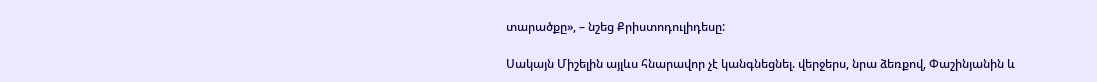տարածքը», – նշեց Քրիստոդուլիդեսը:

Սակայն Միշելին այլևս հնարավոր չէ կանգնեցնել. վերջերս, նրա ձեռքով, Փաշինյանին և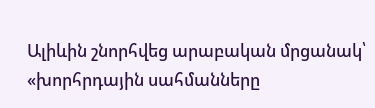Ալիևին շնորհվեց արաբական մրցանակ՝ «խորհրդային սահմանները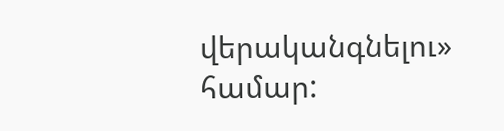վերականգնելու» համար: